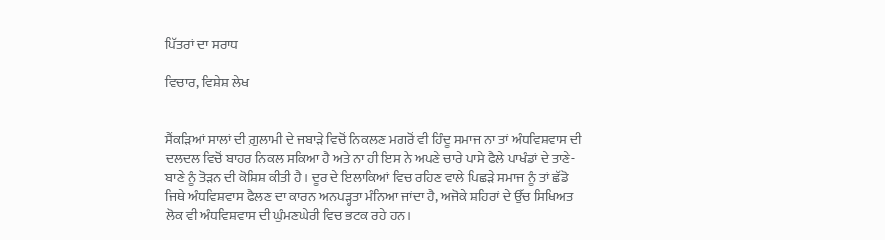ਪਿੱਤਰਾਂ ਦਾ ਸਰਾਧ

ਵਿਚਾਰ, ਵਿਸ਼ੇਸ਼ ਲੇਖ


ਸੈਂਕੜਿਆਂ ਸਾਲਾਂ ਦੀ ਗ਼ੁਲਾਮੀ ਦੇ ਜਬਾੜੇ ਵਿਚੋਂ ਨਿਕਲਣ ਮਗਰੋਂ ਵੀ ਹਿੰਦੂ ਸਮਾਜ ਨਾ ਤਾਂ ਅੰਧਵਿਸ਼ਵਾਸ ਦੀ ਦਲਦਲ ਵਿਚੋਂ ਬਾਹਰ ਨਿਕਲ ਸਕਿਆ ਹੈ ਅਤੇ ਨਾ ਹੀ ਇਸ ਨੇ ਅਪਣੇ ਚਾਰੇ ਪਾਸੇ ਫੈਲੇ ਪਾਖੰਡਾਂ ਦੇ ਤਾਣੇ-ਬਾਣੇ ਨੂੰ ਤੋੜਨ ਦੀ ਕੋਸ਼ਿਸ਼ ਕੀਤੀ ਹੈ। ਦੂਰ ਦੇ ਇਲਾਕਿਆਂ ਵਿਚ ਰਹਿਣ ਵਾਲੇ ਪਿਛੜੇ ਸਮਾਜ ਨੂੰ ਤਾਂ ਛੱਡੋ ਜਿਥੇ ਅੰਧਵਿਸ਼ਵਾਸ ਫੈਲਣ ਦਾ ਕਾਰਨ ਅਨਪੜ੍ਹਤਾ ਮੰਨਿਆ ਜਾਂਦਾ ਹੈ, ਅਜੋਕੇ ਸ਼ਹਿਰਾਂ ਦੇ ਉੱਚ ਸਿਖਿਅਤ ਲੋਕ ਵੀ ਅੰਧਵਿਸ਼ਵਾਸ ਦੀ ਘੁੰਮਣਘੇਰੀ ਵਿਚ ਭਟਕ ਰਹੇ ਹਨ।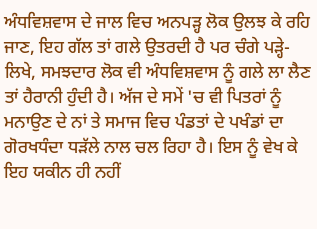ਅੰਧਵਿਸ਼ਵਾਸ ਦੇ ਜਾਲ ਵਿਚ ਅਨਪੜ੍ਹ ਲੋਕ ਉਲਝ ਕੇ ਰਹਿ ਜਾਣ, ਇਹ ਗੱਲ ਤਾਂ ਗਲੇ ਉਤਰਦੀ ਹੈ ਪਰ ਚੰਗੇ ਪੜ੍ਹੇ-ਲਿਖੇ, ਸਮਝਦਾਰ ਲੋਕ ਵੀ ਅੰਧਵਿਸ਼ਵਾਸ ਨੂੰ ਗਲੇ ਲਾ ਲੈਣ ਤਾਂ ਹੈਰਾਨੀ ਹੁੰਦੀ ਹੈ। ਅੱਜ ਦੇ ਸਮੇਂ 'ਚ ਵੀ ਪਿਤਰਾਂ ਨੂੰ ਮਨਾਉਣ ਦੇ ਨਾਂ ਤੇ ਸਮਾਜ ਵਿਚ ਪੰਡਤਾਂ ਦੇ ਪਖੰਡਾਂ ਦਾ ਗੋਰਖਧੰਦਾ ਧੜੱਲੇ ਨਾਲ ਚਲ ਰਿਹਾ ਹੈ। ਇਸ ਨੂੰ ਵੇਖ ਕੇ ਇਹ ਯਕੀਨ ਹੀ ਨਹੀਂ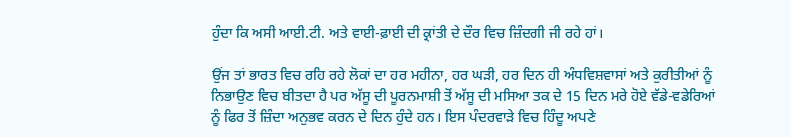ਹੁੰਦਾ ਕਿ ਅਸੀ ਆਈ.ਟੀ. ਅਤੇ ਵਾਈ-ਫ਼ਾਈ ਦੀ ਕ੍ਰਾਂਤੀ ਦੇ ਦੌਰ ਵਿਚ ਜ਼ਿੰਦਗੀ ਜੀ ਰਹੇ ਹਾਂ।

ਉਂਜ ਤਾਂ ਭਾਰਤ ਵਿਚ ਰਹਿ ਰਹੇ ਲੋਕਾਂ ਦਾ ਹਰ ਮਹੀਨਾ, ਹਰ ਘੜੀ, ਹਰ ਦਿਨ ਹੀ ਅੰਧਵਿਸ਼ਵਾਸਾਂ ਅਤੇ ਕੁਰੀਤੀਆਂ ਨੂੰ ਨਿਭਾਉਣ ਵਿਚ ਬੀਤਦਾ ਹੈ ਪਰ ਅੱਸੂ ਦੀ ਪੂਰਨਮਾਸ਼ੀ ਤੋਂ ਅੱਸੂ ਦੀ ਮਸਿਆ ਤਕ ਦੇ 15 ਦਿਨ ਮਰੇ ਹੋਏ ਵੱਡੇ-ਵਡੇਰਿਆਂ ਨੂੰ ਫਿਰ ਤੋਂ ਜ਼ਿੰਦਾ ਅਨੁਭਵ ਕਰਨ ਦੇ ਦਿਨ ਹੁੰਦੇ ਹਨ। ਇਸ ਪੰਦਰਵਾੜੇ ਵਿਚ ਹਿੰਦੂ ਅਪਣੇ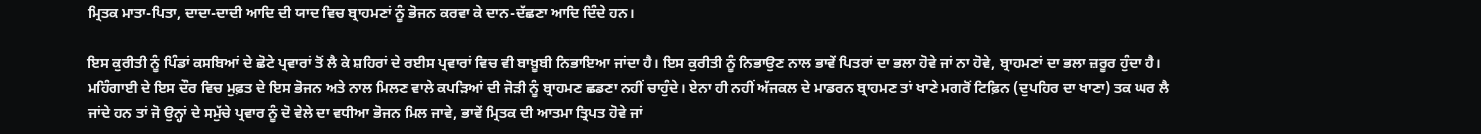ਮ੍ਰਿਤਕ ਮਾਤਾ-ਪਿਤਾ, ਦਾਦਾ-ਦਾਦੀ ਆਦਿ ਦੀ ਯਾਦ ਵਿਚ ਬ੍ਰਾਹਮਣਾਂ ਨੂੰ ਭੋਜਨ ਕਰਵਾ ਕੇ ਦਾਨ-ਦੱਛਣਾ ਆਦਿ ਦਿੰਦੇ ਹਨ।

ਇਸ ਕੁਰੀਤੀ ਨੂੰ ਪਿੰਡਾਂ ਕਸਬਿਆਂ ਦੇ ਛੋਟੇ ਪ੍ਰਵਾਰਾਂ ਤੋਂ ਲੈ ਕੇ ਸ਼ਹਿਰਾਂ ਦੇ ਰਈਸ ਪ੍ਰਵਾਰਾਂ ਵਿਚ ਵੀ ਬਾਖ਼ੂਬੀ ਨਿਭਾਇਆ ਜਾਂਦਾ ਹੈ। ਇਸ ਕੁਰੀਤੀ ਨੂੰ ਨਿਭਾਉਣ ਨਾਲ ਭਾਵੇਂ ਪਿਤਰਾਂ ਦਾ ਭਲਾ ਹੋਵੇ ਜਾਂ ਨਾ ਹੋਵੇ, ਬ੍ਰਾਹਮਣਾਂ ਦਾ ਭਲਾ ਜ਼ਰੂਰ ਹੁੰਦਾ ਹੈ। ਮਹਿੰਗਾਈ ਦੇ ਇਸ ਦੌਰ ਵਿਚ ਮੁਫ਼ਤ ਦੇ ਇਸ ਭੋਜਨ ਅਤੇ ਨਾਲ ਮਿਲਣ ਵਾਲੇ ਕਪੜਿਆਂ ਦੀ ਜੋੜੀ ਨੂੰ ਬ੍ਰਾਹਮਣ ਛਡਣਾ ਨਹੀਂ ਚਾਹੁੰਦੇ। ਏਨਾ ਹੀ ਨਹੀਂ ਅੱਜਕਲ ਦੇ ਮਾਡਰਨ ਬ੍ਰਾਹਮਣ ਤਾਂ ਖਾਣੇ ਮਗਰੋਂ ਟਿਫ਼ਿਨ (ਦੁਪਹਿਰ ਦਾ ਖਾਣਾ) ਤਕ ਘਰ ਲੈ ਜਾਂਦੇ ਹਨ ਤਾਂ ਜੋ ਉਨ੍ਹਾਂ ਦੇ ਸਮੁੱਚੇ ਪ੍ਰਵਾਰ ਨੂੰ ਦੋ ਵੇਲੇ ਦਾ ਵਧੀਆ ਭੋਜਨ ਮਿਲ ਜਾਵੇ, ਭਾਵੇਂ ਮ੍ਰਿਤਕ ਦੀ ਆਤਮਾ ਤ੍ਰਿਪਤ ਹੋਵੇ ਜਾਂ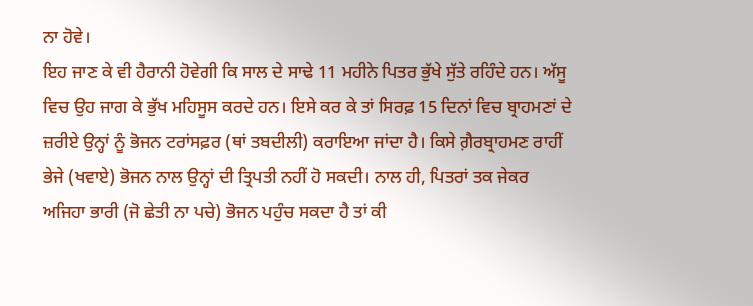ਨਾ ਹੋਵੇ।
ਇਹ ਜਾਣ ਕੇ ਵੀ ਹੈਰਾਨੀ ਹੋਵੇਗੀ ਕਿ ਸਾਲ ਦੇ ਸਾਢੇ 11 ਮਹੀਨੇ ਪਿਤਰ ਭੁੱਖੇ ਸੁੱਤੇ ਰਹਿੰਦੇ ਹਨ। ਅੱਸੂ ਵਿਚ ਉਹ ਜਾਗ ਕੇ ਭੁੱਖ ਮਹਿਸੂਸ ਕਰਦੇ ਹਨ। ਇਸੇ ਕਰ ਕੇ ਤਾਂ ਸਿਰਫ਼ 15 ਦਿਨਾਂ ਵਿਚ ਬ੍ਰਾਹਮਣਾਂ ਦੇ ਜ਼ਰੀਏ ਉਨ੍ਹਾਂ ਨੂੰ ਭੋਜਨ ਟਰਾਂਸਫ਼ਰ (ਥਾਂ ਤਬਦੀਲੀ) ਕਰਾਇਆ ਜਾਂਦਾ ਹੈ। ਕਿਸੇ ਗ਼ੈਰਬ੍ਰਾਹਮਣ ਰਾਹੀਂ ਭੇਜੇ (ਖਵਾਏ) ਭੋਜਨ ਨਾਲ ਉਨ੍ਹਾਂ ਦੀ ਤ੍ਰਿਪਤੀ ਨਹੀਂ ਹੋ ਸਕਦੀ। ਨਾਲ ਹੀ, ਪਿਤਰਾਂ ਤਕ ਜੇਕਰ ਅਜਿਹਾ ਭਾਰੀ (ਜੋ ਛੇਤੀ ਨਾ ਪਚੇ) ਭੋਜਨ ਪਹੁੰਚ ਸਕਦਾ ਹੈ ਤਾਂ ਕੀ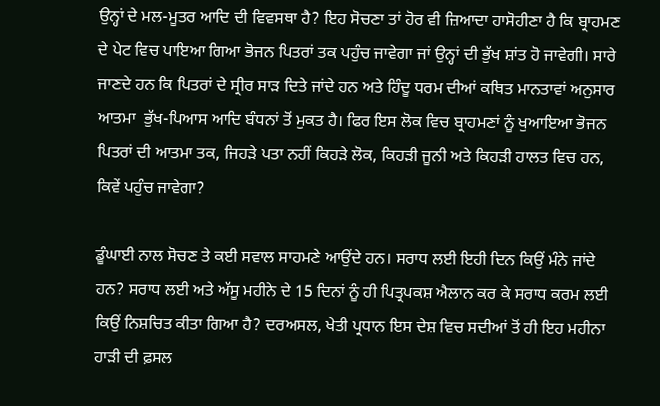ਉਨ੍ਹਾਂ ਦੇ ਮਲ-ਮੂਤਰ ਆਦਿ ਦੀ ਵਿਵਸਥਾ ਹੈ? ਇਹ ਸੋਚਣਾ ਤਾਂ ਹੋਰ ਵੀ ਜ਼ਿਆਦਾ ਹਾਸੋਹੀਣਾ ਹੈ ਕਿ ਬ੍ਰਾਹਮਣ ਦੇ ਪੇਟ ਵਿਚ ਪਾਇਆ ਗਿਆ ਭੋਜਨ ਪਿਤਰਾਂ ਤਕ ਪਹੁੰਚ ਜਾਵੇਗਾ ਜਾਂ ਉਨ੍ਹਾਂ ਦੀ ਭੁੱਖ ਸ਼ਾਂਤ ਹੋ ਜਾਵੇਗੀ। ਸਾਰੇ ਜਾਣਦੇ ਹਨ ਕਿ ਪਿਤਰਾਂ ਦੇ ਸ੍ਰੀਰ ਸਾੜ ਦਿਤੇ ਜਾਂਦੇ ਹਨ ਅਤੇ ਹਿੰਦੂ ਧਰਮ ਦੀਆਂ ਕਥਿਤ ਮਾਨਤਾਵਾਂ ਅਨੁਸਾਰ ਆਤਮਾ  ਭੁੱਖ-ਪਿਆਸ ਆਦਿ ਬੰਧਨਾਂ ਤੋਂ ਮੁਕਤ ਹੈ। ਫਿਰ ਇਸ ਲੋਕ ਵਿਚ ਬ੍ਰਾਹਮਣਾਂ ਨੂੰ ਖੁਆਇਆ ਭੋਜਨ ਪਿਤਰਾਂ ਦੀ ਆਤਮਾ ਤਕ, ਜਿਹੜੇ ਪਤਾ ਨਹੀਂ ਕਿਹੜੇ ਲੋਕ, ਕਿਹੜੀ ਜੂਨੀ ਅਤੇ ਕਿਹੜੀ ਹਾਲਤ ਵਿਚ ਹਨ, ਕਿਵੇਂ ਪਹੁੰਚ ਜਾਵੇਗਾ?

ਡੂੰਘਾਈ ਨਾਲ ਸੋਚਣ ਤੇ ਕਈ ਸਵਾਲ ਸਾਹਮਣੇ ਆਉਂਦੇ ਹਨ। ਸਰਾਧ ਲਈ ਇਹੀ ਦਿਨ ਕਿਉਂ ਮੰਨੇ ਜਾਂਦੇ ਹਨ? ਸਰਾਧ ਲਈ ਅਤੇ ਅੱਸੂ ਮਹੀਨੇ ਦੇ 15 ਦਿਨਾਂ ਨੂੰ ਹੀ ਪਿਤ੍ਰਪਕਸ਼ ਐਲਾਨ ਕਰ ਕੇ ਸਰਾਧ ਕਰਮ ਲਈ ਕਿਉਂ ਨਿਸ਼ਚਿਤ ਕੀਤਾ ਗਿਆ ਹੈ? ਦਰਅਸਲ, ਖੇਤੀ ਪ੍ਰਧਾਨ ਇਸ ਦੇਸ਼ ਵਿਚ ਸਦੀਆਂ ਤੋਂ ਹੀ ਇਹ ਮਹੀਨਾ ਹਾੜੀ ਦੀ ਫ਼ਸਲ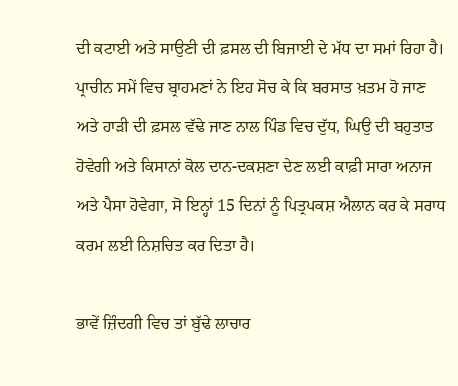ਦੀ ਕਟਾਈ ਅਤੇ ਸਾਉਣੀ ਦੀ ਫ਼ਸਲ ਦੀ ਬਿਜਾਈ ਦੇ ਮੱਧ ਦਾ ਸਮਾਂ ਰਿਹਾ ਹੈ। ਪ੍ਰਾਚੀਨ ਸਮੇਂ ਵਿਚ ਬ੍ਰਾਹਮਣਾਂ ਨੇ ਇਹ ਸੋਚ ਕੇ ਕਿ ਬਰਸਾਤ ਖ਼ਤਮ ਹੋ ਜਾਣ ਅਤੇ ਹਾੜੀ ਦੀ ਫ਼ਸਲ ਵੱਢੇ ਜਾਣ ਨਾਲ ਪਿੰਡ ਵਿਚ ਦੁੱਧ, ਘਿਉ ਦੀ ਬਹੁਤਾਤ ਹੋਵੇਗੀ ਅਤੇ ਕਿਸਾਨਾਂ ਕੋਲ ਦਾਨ-ਦਕਸ਼ਣਾ ਦੇਣ ਲਈ ਕਾਫ਼ੀ ਸਾਰਾ ਅਨਾਜ ਅਤੇ ਪੈਸਾ ਹੋਵੇਗਾ, ਸੋ ਇਨ੍ਹਾਂ 15 ਦਿਨਾਂ ਨੂੰ ਪਿਤ੍ਰਪਕਸ਼ ਐਲਾਨ ਕਰ ਕੇ ਸਰਾਧ ਕਰਮ ਲਈ ਨਿਸ਼ਚਿਤ ਕਰ ਦਿਤਾ ਹੈ।

ਭਾਵੇਂ ਜ਼ਿੰਦਗੀ ਵਿਚ ਤਾਂ ਬੁੱਢੇ ਲਾਚਾਰ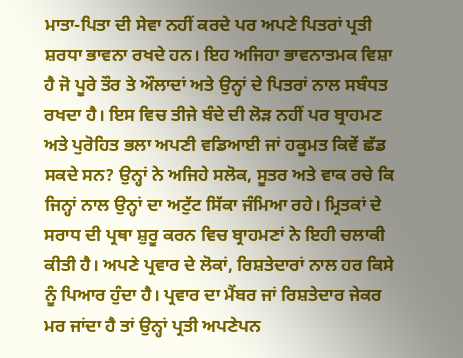ਮਾਤਾ-ਪਿਤਾ ਦੀ ਸੇਵਾ ਨਹੀਂ ਕਰਦੇ ਪਰ ਅਪਣੇ ਪਿਤਰਾਂ ਪ੍ਰਤੀ ਸ਼ਰਧਾ ਭਾਵਨਾ ਰਖਦੇ ਹਨ। ਇਹ ਅਜਿਹਾ ਭਾਵਨਾਤਮਕ ਵਿਸ਼ਾ ਹੈ ਜੋ ਪੂਰੇ ਤੌਰ ਤੇ ਔਲਾਦਾਂ ਅਤੇ ਉਨ੍ਹਾਂ ਦੇ ਪਿਤਰਾਂ ਨਾਲ ਸਬੰਧਤ ਰਖਦਾ ਹੈ। ਇਸ ਵਿਚ ਤੀਜੇ ਬੰਦੇ ਦੀ ਲੋੜ ਨਹੀਂ ਪਰ ਬ੍ਰਾਹਮਣ ਅਤੇ ਪੁਰੋਹਿਤ ਭਲਾ ਅਪਣੀ ਵਡਿਆਈ ਜਾਂ ਹਕੂਮਤ ਕਿਵੇਂ ਛੱਡ ਸਕਦੇ ਸਨ? ਉਨ੍ਹਾਂ ਨੇ ਅਜਿਹੇ ਸਲੋਕ, ਸੂਤਰ ਅਤੇ ਵਾਕ ਰਚੇ ਕਿ ਜਿਨ੍ਹਾਂ ਨਾਲ ਉਨ੍ਹਾਂ ਦਾ ਅਟੁੱਟ ਸਿੱਕਾ ਜੰਮਿਆ ਰਹੇ। ਮ੍ਰਿਤਕਾਂ ਦੇ ਸਰਾਧ ਦੀ ਪ੍ਰਥਾ ਸ਼ੁਰੂ ਕਰਨ ਵਿਚ ਬ੍ਰਾਹਮਣਾਂ ਨੇ ਇਹੀ ਚਲਾਕੀ ਕੀਤੀ ਹੈ। ਅਪਣੇ ਪ੍ਰਵਾਰ ਦੇ ਲੋਕਾਂ, ਰਿਸ਼ਤੇਦਾਰਾਂ ਨਾਲ ਹਰ ਕਿਸੇ ਨੂੰ ਪਿਆਰ ਹੁੰਦਾ ਹੈ। ਪ੍ਰਵਾਰ ਦਾ ਮੈਂਬਰ ਜਾਂ ਰਿਸ਼ਤੇਦਾਰ ਜੇਕਰ ਮਰ ਜਾਂਦਾ ਹੈ ਤਾਂ ਉਨ੍ਹਾਂ ਪ੍ਰਤੀ ਅਪਣੇਪਨ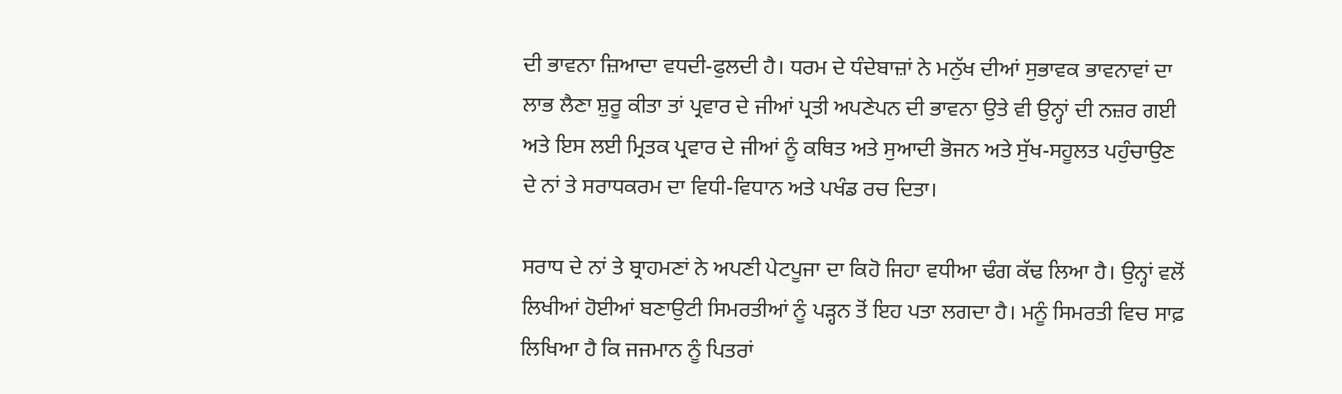ਦੀ ਭਾਵਨਾ ਜ਼ਿਆਦਾ ਵਧਦੀ-ਫੁਲਦੀ ਹੈ। ਧਰਮ ਦੇ ਧੰਦੇਬਾਜ਼ਾਂ ਨੇ ਮਨੁੱਖ ਦੀਆਂ ਸੁਭਾਵਕ ਭਾਵਨਾਵਾਂ ਦਾ ਲਾਭ ਲੈਣਾ ਸ਼ੁਰੂ ਕੀਤਾ ਤਾਂ ਪ੍ਰਵਾਰ ਦੇ ਜੀਆਂ ਪ੍ਰਤੀ ਅਪਣੇਪਨ ਦੀ ਭਾਵਨਾ ਉਤੇ ਵੀ ਉਨ੍ਹਾਂ ਦੀ ਨਜ਼ਰ ਗਈ ਅਤੇ ਇਸ ਲਈ ਮ੍ਰਿਤਕ ਪ੍ਰਵਾਰ ਦੇ ਜੀਆਂ ਨੂੰ ਕਥਿਤ ਅਤੇ ਸੁਆਦੀ ਭੋਜਨ ਅਤੇ ਸੁੱਖ-ਸਹੂਲਤ ਪਹੁੰਚਾਉਣ ਦੇ ਨਾਂ ਤੇ ਸਰਾਧਕਰਮ ਦਾ ਵਿਧੀ-ਵਿਧਾਨ ਅਤੇ ਪਖੰਡ ਰਚ ਦਿਤਾ।

ਸਰਾਧ ਦੇ ਨਾਂ ਤੇ ਬ੍ਰਾਹਮਣਾਂ ਨੇ ਅਪਣੀ ਪੇਟਪੂਜਾ ਦਾ ਕਿਹੋ ਜਿਹਾ ਵਧੀਆ ਢੰਗ ਕੱਢ ਲਿਆ ਹੈ। ਉਨ੍ਹਾਂ ਵਲੋਂ ਲਿਖੀਆਂ ਹੋਈਆਂ ਬਣਾਉਟੀ ਸਿਮਰਤੀਆਂ ਨੂੰ ਪੜ੍ਹਨ ਤੋਂ ਇਹ ਪਤਾ ਲਗਦਾ ਹੈ। ਮਨੂੰ ਸਿਮਰਤੀ ਵਿਚ ਸਾਫ਼ ਲਿਖਿਆ ਹੈ ਕਿ ਜਜਮਾਨ ਨੂੰ ਪਿਤਰਾਂ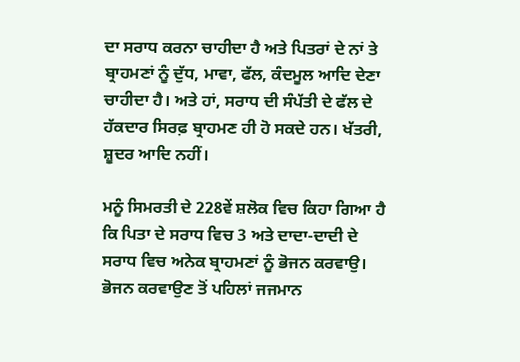ਦਾ ਸਰਾਧ ਕਰਨਾ ਚਾਹੀਦਾ ਹੈ ਅਤੇ ਪਿਤਰਾਂ ਦੇ ਨਾਂ ਤੇ ਬ੍ਰਾਹਮਣਾਂ ਨੂੰ ਦੁੱਧ, ਮਾਵਾ, ਫੱਲ, ਕੰਦਮੂਲ ਆਦਿ ਦੇਣਾ ਚਾਹੀਦਾ ਹੈ। ਅਤੇ ਹਾਂ, ਸਰਾਧ ਦੀ ਸੰਪੱਤੀ ਦੇ ਫੱਲ ਦੇ ਹੱਕਦਾਰ ਸਿਰਫ਼ ਬ੍ਰਾਹਮਣ ਹੀ ਹੋ ਸਕਦੇ ਹਨ। ਖੱਤਰੀ, ਸ਼ੂਦਰ ਆਦਿ ਨਹੀਂ।

ਮਨੂੰ ਸਿਮਰਤੀ ਦੇ 228ਵੇਂ ਸ਼ਲੋਕ ਵਿਚ ਕਿਹਾ ਗਿਆ ਹੈ ਕਿ ਪਿਤਾ ਦੇ ਸਰਾਧ ਵਿਚ 3 ਅਤੇ ਦਾਦਾ-ਦਾਦੀ ਦੇ ਸਰਾਧ ਵਿਚ ਅਨੇਕ ਬ੍ਰਾਹਮਣਾਂ ਨੂੰ ਭੋਜਨ ਕਰਵਾਉ। ਭੋਜਨ ਕਰਵਾਉਣ ਤੋਂ ਪਹਿਲਾਂ ਜਜਮਾਨ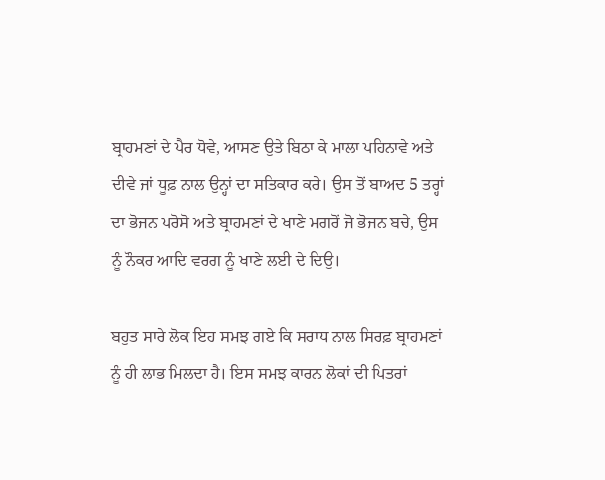ਬ੍ਰਾਹਮਣਾਂ ਦੇ ਪੈਰ ਧੋਵੇ, ਆਸਣ ਉਤੇ ਬਿਠਾ ਕੇ ਮਾਲਾ ਪਹਿਨਾਵੇ ਅਤੇ ਦੀਵੇ ਜਾਂ ਧੂਫ਼ ਨਾਲ ਉਨ੍ਹਾਂ ਦਾ ਸਤਿਕਾਰ ਕਰੇ। ਉਸ ਤੋਂ ਬਾਅਦ 5 ਤਰ੍ਹਾਂ ਦਾ ਭੋਜਨ ਪਰੋਸੋ ਅਤੇ ਬ੍ਰਾਹਮਣਾਂ ਦੇ ਖਾਣੇ ਮਗਰੋਂ ਜੋ ਭੋਜਨ ਬਚੇ, ਉਸ ਨੂੰ ਨੌਕਰ ਆਦਿ ਵਰਗ ਨੂੰ ਖਾਣੇ ਲਈ ਦੇ ਦਿਉ।

ਬਹੁਤ ਸਾਰੇ ਲੋਕ ਇਹ ਸਮਝ ਗਏ ਕਿ ਸਰਾਧ ਨਾਲ ਸਿਰਫ਼ ਬ੍ਰਾਹਮਣਾਂ ਨੂੰ ਹੀ ਲਾਭ ਮਿਲਦਾ ਹੈ। ਇਸ ਸਮਝ ਕਾਰਨ ਲੋਕਾਂ ਦੀ ਪਿਤਰਾਂ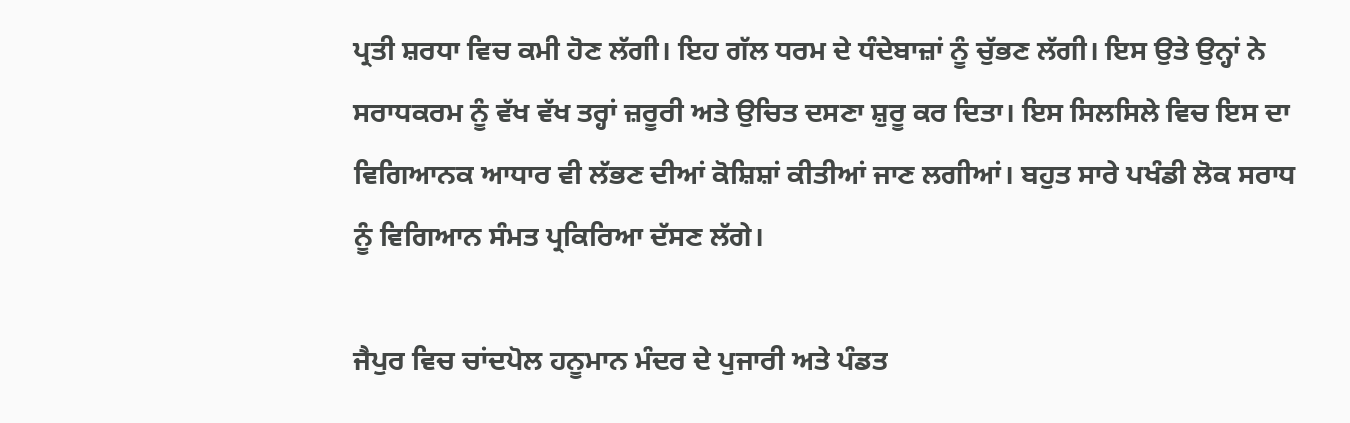ਪ੍ਰਤੀ ਸ਼ਰਧਾ ਵਿਚ ਕਮੀ ਹੋਣ ਲੱਗੀ। ਇਹ ਗੱਲ ਧਰਮ ਦੇ ਧੰਦੇਬਾਜ਼ਾਂ ਨੂੰ ਚੁੱਭਣ ਲੱਗੀ। ਇਸ ਉਤੇ ਉਨ੍ਹਾਂ ਨੇ ਸਰਾਧਕਰਮ ਨੂੰ ਵੱਖ ਵੱਖ ਤਰ੍ਹਾਂ ਜ਼ਰੂਰੀ ਅਤੇ ਉਚਿਤ ਦਸਣਾ ਸ਼ੁਰੂ ਕਰ ਦਿਤਾ। ਇਸ ਸਿਲਸਿਲੇ ਵਿਚ ਇਸ ਦਾ ਵਿਗਿਆਨਕ ਆਧਾਰ ਵੀ ਲੱਭਣ ਦੀਆਂ ਕੋਸ਼ਿਸ਼ਾਂ ਕੀਤੀਆਂ ਜਾਣ ਲਗੀਆਂ। ਬਹੁਤ ਸਾਰੇ ਪਖੰਡੀ ਲੋਕ ਸਰਾਧ ਨੂੰ ਵਿਗਿਆਨ ਸੰਮਤ ਪ੍ਰਕਿਰਿਆ ਦੱਸਣ ਲੱਗੇ।

ਜੈਪੁਰ ਵਿਚ ਚਾਂਦਪੋਲ ਹਨੂਮਾਨ ਮੰਦਰ ਦੇ ਪੁਜਾਰੀ ਅਤੇ ਪੰਡਤ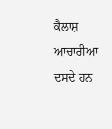ਕੈਲਾਸ਼ ਆਚਾਰੀਆ ਦਸਦੇ ਹਨ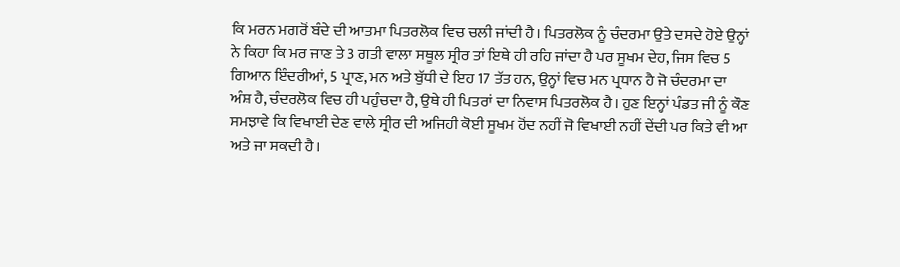ਕਿ ਮਰਨ ਮਗਰੋਂ ਬੰਦੇ ਦੀ ਆਤਮਾ ਪਿਤਰਲੋਕ ਵਿਚ ਚਲੀ ਜਾਂਦੀ ਹੈ। ਪਿਤਰਲੋਕ ਨੂੰ ਚੰਦਰਮਾ ਉਤੇ ਦਸਦੇ ਹੋਏ ਉਨ੍ਹਾਂ ਨੇ ਕਿਹਾ ਕਿ ਮਰ ਜਾਣ ਤੇ 3 ਗਤੀ ਵਾਲਾ ਸਥੂਲ ਸ੍ਰੀਰ ਤਾਂ ਇਥੇ ਹੀ ਰਹਿ ਜਾਂਦਾ ਹੈ ਪਰ ਸੂਖਮ ਦੇਹ, ਜਿਸ ਵਿਚ 5 ਗਿਆਨ ਇੰਦਰੀਆਂ, 5 ਪ੍ਰਾਣ, ਮਨ ਅਤੇ ਬੁੱਧੀ ਦੇ ਇਹ 17 ਤੱਤ ਹਨ, ਉਨ੍ਹਾਂ ਵਿਚ ਮਨ ਪ੍ਰਧਾਨ ਹੈ ਜੋ ਚੰਦਰਮਾ ਦਾ ਅੰਸ਼ ਹੈ, ਚੰਦਰਲੋਕ ਵਿਚ ਹੀ ਪਹੁੰਚਦਾ ਹੈ, ਉਥੇ ਹੀ ਪਿਤਰਾਂ ਦਾ ਨਿਵਾਸ ਪਿਤਰਲੋਕ ਹੈ। ਹੁਣ ਇਨ੍ਹਾਂ ਪੰਡਤ ਜੀ ਨੂੰ ਕੌਣ ਸਮਝਾਵੇ ਕਿ ਵਿਖਾਈ ਦੇਣ ਵਾਲੇ ਸ੍ਰੀਰ ਦੀ ਅਜਿਹੀ ਕੋਈ ਸੂਖਮ ਹੋਂਦ ਨਹੀਂ ਜੋ ਵਿਖਾਈ ਨਹੀਂ ਦੇਂਦੀ ਪਰ ਕਿਤੇ ਵੀ ਆ ਅਤੇ ਜਾ ਸਕਦੀ ਹੈ।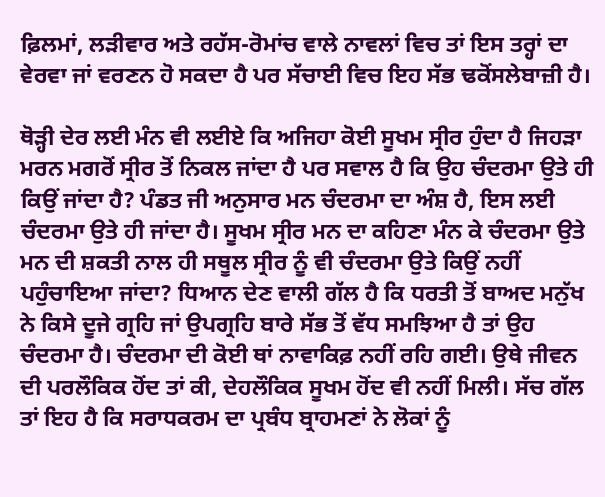ਫ਼ਿਲਮਾਂ, ਲੜੀਵਾਰ ਅਤੇ ਰਹੱਸ-ਰੋਮਾਂਚ ਵਾਲੇ ਨਾਵਲਾਂ ਵਿਚ ਤਾਂ ਇਸ ਤਰ੍ਹਾਂ ਦਾ ਵੇਰਵਾ ਜਾਂ ਵਰਣਨ ਹੋ ਸਕਦਾ ਹੈ ਪਰ ਸੱਚਾਈ ਵਿਚ ਇਹ ਸੱਭ ਢਕੋਂਸਲੇਬਾਜ਼ੀ ਹੈ।

ਥੋੜ੍ਹੀ ਦੇਰ ਲਈ ਮੰਨ ਵੀ ਲਈਏ ਕਿ ਅਜਿਹਾ ਕੋਈ ਸੂਖਮ ਸ੍ਰੀਰ ਹੁੰਦਾ ਹੈ ਜਿਹੜਾ ਮਰਨ ਮਗਰੋਂ ਸ੍ਰੀਰ ਤੋਂ ਨਿਕਲ ਜਾਂਦਾ ਹੈ ਪਰ ਸਵਾਲ ਹੈ ਕਿ ਉਹ ਚੰਦਰਮਾ ਉਤੇ ਹੀ ਕਿਉਂ ਜਾਂਦਾ ਹੈ? ਪੰਡਤ ਜੀ ਅਨੁਸਾਰ ਮਨ ਚੰਦਰਮਾ ਦਾ ਅੰਸ਼ ਹੈ, ਇਸ ਲਈ ਚੰਦਰਮਾ ਉਤੇ ਹੀ ਜਾਂਦਾ ਹੈ। ਸੂਖਮ ਸ੍ਰੀਰ ਮਨ ਦਾ ਕਹਿਣਾ ਮੰਨ ਕੇ ਚੰਦਰਮਾ ਉਤੇ ਮਨ ਦੀ ਸ਼ਕਤੀ ਨਾਲ ਹੀ ਸਥੂਲ ਸ੍ਰੀਰ ਨੂੰ ਵੀ ਚੰਦਰਮਾ ਉਤੇ ਕਿਉਂ ਨਹੀਂ ਪਹੁੰਚਾਇਆ ਜਾਂਦਾ? ਧਿਆਨ ਦੇਣ ਵਾਲੀ ਗੱਲ ਹੈ ਕਿ ਧਰਤੀ ਤੋਂ ਬਾਅਦ ਮਨੁੱਖ ਨੇ ਕਿਸੇ ਦੂਜੇ ਗ੍ਰਹਿ ਜਾਂ ਉਪਗ੍ਰਹਿ ਬਾਰੇ ਸੱਭ ਤੋਂ ਵੱਧ ਸਮਝਿਆ ਹੈ ਤਾਂ ਉਹ ਚੰਦਰਮਾ ਹੈ। ਚੰਦਰਮਾ ਦੀ ਕੋਈ ਥਾਂ ਨਾਵਾਕਿਫ਼ ਨਹੀਂ ਰਹਿ ਗਈ। ਉਥੇ ਜੀਵਨ ਦੀ ਪਰਲੌਕਿਕ ਹੋਂਦ ਤਾਂ ਕੀ, ਦੇਹਲੌਕਿਕ ਸੂਖਮ ਹੋਂਦ ਵੀ ਨਹੀਂ ਮਿਲੀ। ਸੱਚ ਗੱਲ ਤਾਂ ਇਹ ਹੈ ਕਿ ਸਰਾਧਕਰਮ ਦਾ ਪ੍ਰਬੰਧ ਬ੍ਰਾਹਮਣਾਂ ਨੇ ਲੋਕਾਂ ਨੂੰ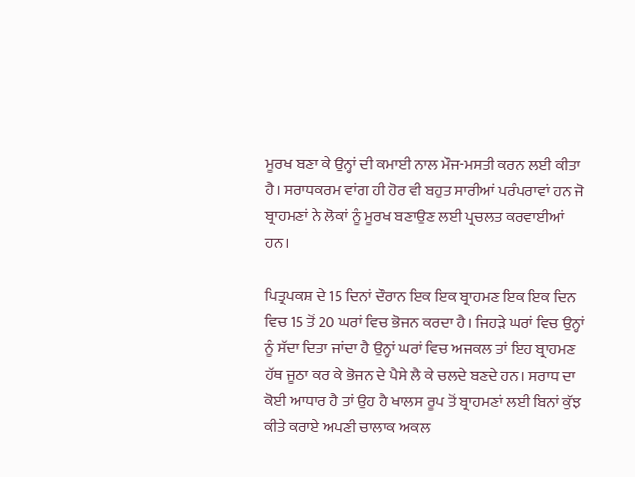ਮੂਰਖ ਬਣਾ ਕੇ ਉਨ੍ਹਾਂ ਦੀ ਕਮਾਈ ਨਾਲ ਮੌਜ-ਮਸਤੀ ਕਰਨ ਲਈ ਕੀਤਾ ਹੈ। ਸਰਾਧਕਰਮ ਵਾਂਗ ਹੀ ਹੋਰ ਵੀ ਬਹੁਤ ਸਾਰੀਆਂ ਪਰੰਪਰਾਵਾਂ ਹਨ ਜੋ ਬ੍ਰਾਹਮਣਾਂ ਨੇ ਲੋਕਾਂ ਨੂੰ ਮੂਰਖ ਬਣਾਉਣ ਲਈ ਪ੍ਰਚਲਤ ਕਰਵਾਈਆਂ ਹਨ।

ਪਿਤ੍ਰਪਕਸ਼ ਦੇ 15 ਦਿਨਾਂ ਦੌਰਾਨ ਇਕ ਇਕ ਬ੍ਰਾਹਮਣ ਇਕ ਇਕ ਦਿਨ ਵਿਚ 15 ਤੋਂ 20 ਘਰਾਂ ਵਿਚ ਭੋਜਨ ਕਰਦਾ ਹੈ। ਜਿਹੜੇ ਘਰਾਂ ਵਿਚ ਉਨ੍ਹਾਂ ਨੂੰ ਸੱਦਾ ਦਿਤਾ ਜਾਂਦਾ ਹੈ ਉਨ੍ਹਾਂ ਘਰਾਂ ਵਿਚ ਅਜਕਲ ਤਾਂ ਇਹ ਬ੍ਰਾਹਮਣ ਹੱਥ ਜੂਠਾ ਕਰ ਕੇ ਭੋਜਨ ਦੇ ਪੈਸੇ ਲੈ ਕੇ ਚਲਦੇ ਬਣਦੇ ਹਨ। ਸਰਾਧ ਦਾ ਕੋਈ ਆਧਾਰ ਹੈ ਤਾਂ ਉਹ ਹੈ ਖਾਲਸ ਰੂਪ ਤੋਂ ਬ੍ਰਾਹਮਣਾਂ ਲਈ ਬਿਨਾਂ ਕੁੱਝ ਕੀਤੇ ਕਰਾਏ ਅਪਣੀ ਚਾਲਾਕ ਅਕਲ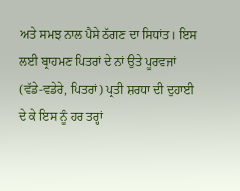ਅਤੇ ਸਮਝ ਨਾਲ ਪੈਸੇ ਠੱਗਣ ਦਾ ਸਿਧਾਂਤ। ਇਸ ਲਈ ਬ੍ਰਾਹਮਣ ਪਿਤਰਾਂ ਦੇ ਨਾਂ ਉਤੇ ਪੂਰਵਜਾਂ (ਵੱਡੇ-ਵਡੇਰੇ, ਪਿਤਰਾਂ) ਪ੍ਰਤੀ ਸ਼ਰਧਾ ਦੀ ਦੁਹਾਈ ਦੇ ਕੇ ਇਸ ਨੂੰ ਹਰ ਤਰ੍ਹਾਂ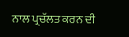ਨਾਲ ਪ੍ਰਚੱਲਤ ਕਰਨ ਦੀ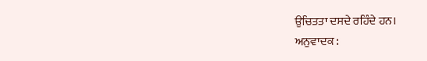ਉਚਿਤਤਾ ਦਸਦੇ ਰਹਿੰਦੇ ਹਨ।
ਅਨੁਵਾਦਕ :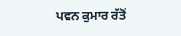ਪਵਨ ਕੁਮਾਰ ਰੱਤੋਂ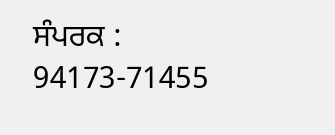ਸੰਪਰਕ : 94173-71455